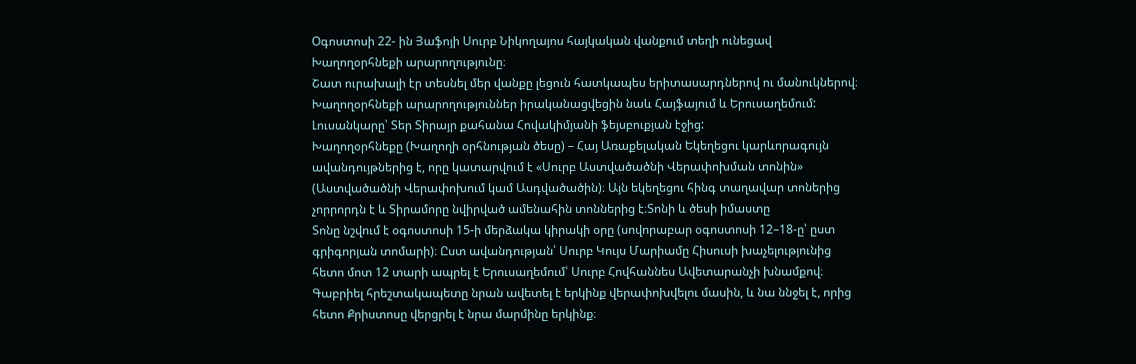Օգոստոսի 22- ին Յաֆոյի Սուրբ Նիկողայոս հայկական վանքում տեղի ունեցավ Խաղողօրհնեքի արարողությունը։
Շատ ուրախալի էր տեսնել մեր վանքը լեցուն հատկապես երիտասարդներով ու մանուկներով։
Խաղողօրհնեքի արարողություններ իրականացվեցին նաև Հայֆայում և Երուսաղեմում:
Լուսանկարը՝ Տեր Տիրայր քահանա Հովակիմյանի ֆեյսբուքյան էջից:
Խաղողօրհնեքը (Խաղողի օրհնության ծեսը) – Հայ Առաքելական Եկեղեցու կարևորագույն ավանդույթներից է, որը կատարվում է «Սուրբ Աստվածածնի Վերափոխման տոնին» (Աստվածածնի Վերափոխում կամ Ասդվածածին)։ Այն եկեղեցու հինգ տաղավար տոներից չորրորդն է և Տիրամորը նվիրված ամենահին տոններից է։Տոնի և ծեսի իմաստը
Տոնը նշվում է օգոստոսի 15-ի մերձակա կիրակի օրը (սովորաբար օգոստոսի 12–18-ը՝ ըստ գրիգորյան տոմարի)։ Ըստ ավանդության՝ Սուրբ Կույս Մարիամը Հիսուսի խաչելությունից հետո մոտ 12 տարի ապրել է Երուսաղեմում՝ Սուրբ Հովհաննես Ավետարանչի խնամքով։ Գաբրիել հրեշտակապետը նրան ավետել է երկինք վերափոխվելու մասին, և նա ննջել է, որից հետո Քրիստոսը վերցրել է նրա մարմինը երկինք։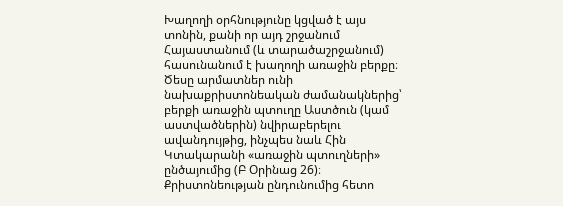Խաղողի օրհնությունը կցված է այս տոնին, քանի որ այդ շրջանում Հայաստանում (և տարածաշրջանում) հասունանում է խաղողի առաջին բերքը։ Ծեսը արմատներ ունի նախաքրիստոնեական ժամանակներից՝ բերքի առաջին պտուղը Աստծուն (կամ աստվածներին) նվիրաբերելու ավանդույթից, ինչպես նաև Հին Կտակարանի «առաջին պտուղների» ընծայումից (Բ Օրինաց 26)։ Քրիստոնեության ընդունումից հետո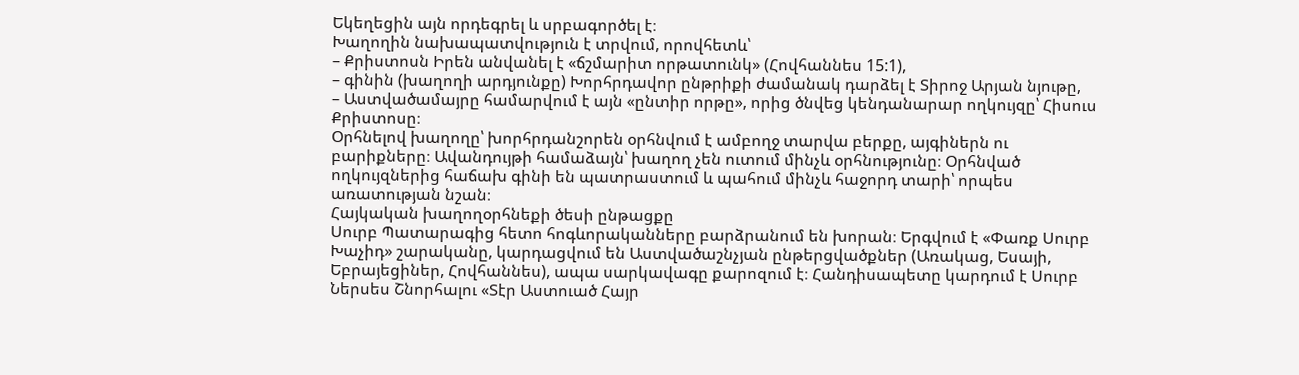Եկեղեցին այն որդեգրել և սրբագործել է։
Խաղողին նախապատվություն է տրվում, որովհետև՝
– Քրիստոսն Իրեն անվանել է «ճշմարիտ որթատունկ» (Հովհաննես 15:1),
– գինին (խաղողի արդյունքը) Խորհրդավոր ընթրիքի ժամանակ դարձել է Տիրոջ Արյան նյութը,
– Աստվածամայրը համարվում է այն «ընտիր որթը», որից ծնվեց կենդանարար ողկույզը՝ Հիսուս Քրիստոսը։
Օրհնելով խաղողը՝ խորհրդանշորեն օրհնվում է ամբողջ տարվա բերքը, այգիներն ու բարիքները։ Ավանդույթի համաձայն՝ խաղող չեն ուտում մինչև օրհնությունը։ Օրհնված ողկույզներից հաճախ գինի են պատրաստում և պահում մինչև հաջորդ տարի՝ որպես առատության նշան։
Հայկական խաղողօրհնեքի ծեսի ընթացքը
Սուրբ Պատարագից հետո հոգևորականները բարձրանում են խորան։ Երգվում է «Փառք Սուրբ Խաչիդ» շարականը, կարդացվում են Աստվածաշնչյան ընթերցվածքներ (Առակաց, Եսայի, Եբրայեցիներ, Հովհաննես), ապա սարկավագը քարոզում է։ Հանդիսապետը կարդում է Սուրբ Ներսես Շնորհալու «Տէր Աստուած Հայր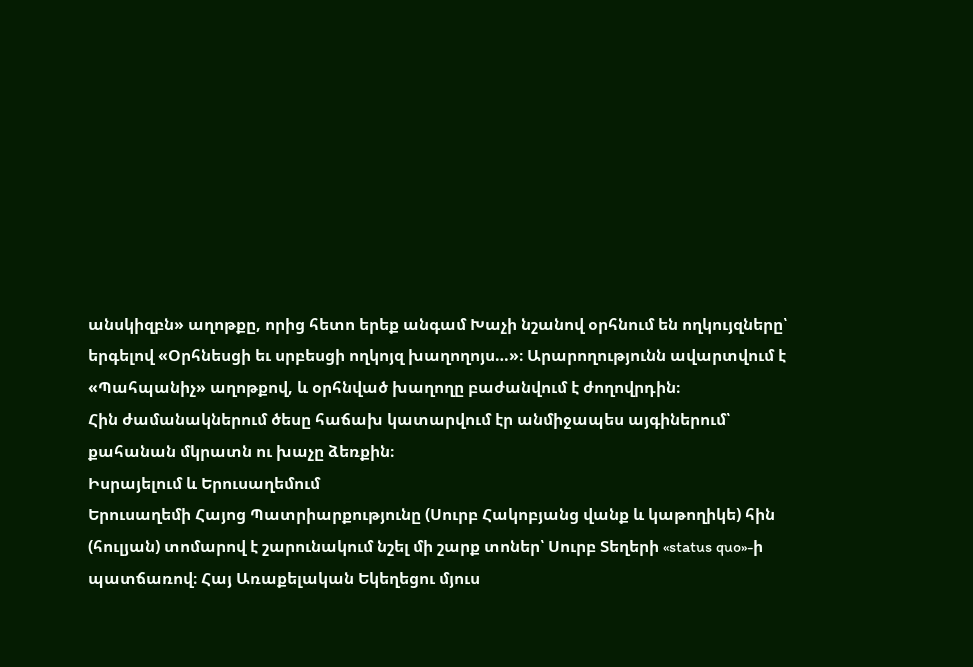անսկիզբն» աղոթքը, որից հետո երեք անգամ Խաչի նշանով օրհնում են ողկույզները՝ երգելով «Օրհնեսցի եւ սրբեսցի ողկոյզ խաղողոյս…»։ Արարողությունն ավարտվում է «Պահպանիչ» աղոթքով, և օրհնված խաղողը բաժանվում է ժողովրդին։
Հին ժամանակներում ծեսը հաճախ կատարվում էր անմիջապես այգիներում՝ քահանան մկրատն ու խաչը ձեռքին։
Իսրայելում և Երուսաղեմում
Երուսաղեմի Հայոց Պատրիարքությունը (Սուրբ Հակոբյանց վանք և կաթողիկե) հին (հուլյան) տոմարով է շարունակում նշել մի շարք տոներ՝ Սուրբ Տեղերի «status quo»-ի պատճառով։ Հայ Առաքելական Եկեղեցու մյուս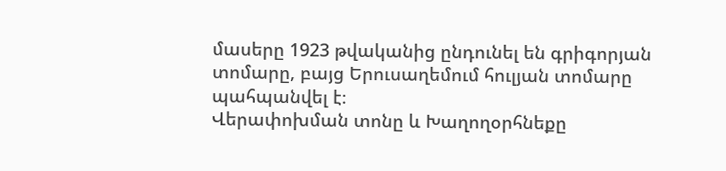մասերը 1923 թվականից ընդունել են գրիգորյան տոմարը, բայց Երուսաղեմում հուլյան տոմարը պահպանվել է։
Վերափոխման տոնը և Խաղողօրհնեքը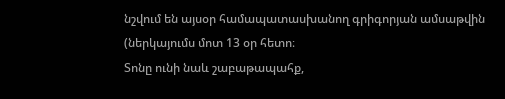նշվում են այսօր համապատասխանող գրիգորյան ամսաթվին (ներկայումս մոտ 13 օր հետո։
Տոնը ունի նաև շաբաթապահք,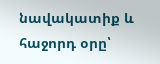նավակատիք և հաջորդ օրը՝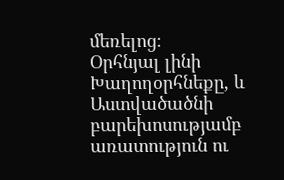մեռելոց։
Օրհնյալ լինի Խաղողօրհնեքը, և Աստվածածնի բարեխոսությամբ առատություն ու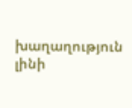խաղաղություն լինի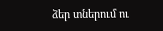ձեր տներում ու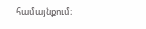համայնքում։